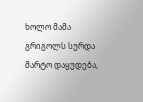ხოლო მამა გრიგოლს სურდა მარტო დაყუდება,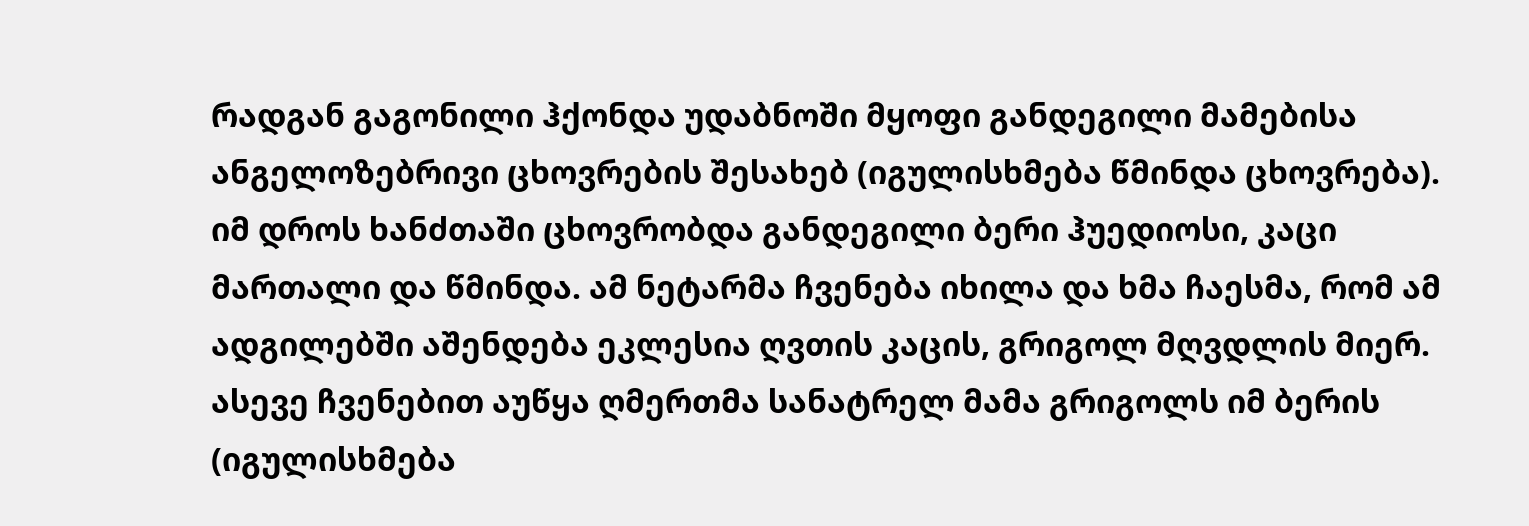რადგან გაგონილი ჰქონდა უდაბნოში მყოფი განდეგილი მამებისა ანგელოზებრივი ცხოვრების შესახებ (იგულისხმება წმინდა ცხოვრება).
იმ დროს ხანძთაში ცხოვრობდა განდეგილი ბერი ჰუედიოსი, კაცი მართალი და წმინდა. ამ ნეტარმა ჩვენება იხილა და ხმა ჩაესმა, რომ ამ ადგილებში აშენდება ეკლესია ღვთის კაცის, გრიგოლ მღვდლის მიერ.
ასევე ჩვენებით აუწყა ღმერთმა სანატრელ მამა გრიგოლს იმ ბერის (იგულისხმება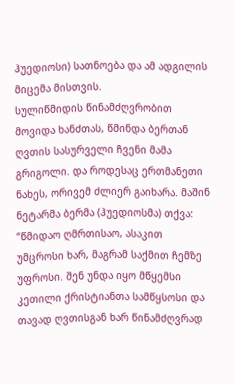ჰუედიოსი) სათნოება და ამ ადგილის მიცემა მისთვის.
სულიწმიდის წინამძღვრობით მოვიდა ხანძთას, წმინდა ბერთან ღვთის სასურველი ჩვენი მამა გრიგოლი. და როდესაც ერთმანეთი ნახეს, ორივემ ძლიერ გაიხარა. მაშინ ნეტარმა ბერმა (ჰუედიოსმა) თქვა:
“წმიდაო ღმრთისაო, ასაკით უმცროსი ხარ, მაგრამ საქმით ჩემზე უფროსი. შენ უნდა იყო მწყემსი კეთილი ქრისტიანთა სამწყსოსი და თავად ღვთისგან ხარ წინამძღვრად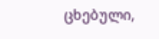ცხებული,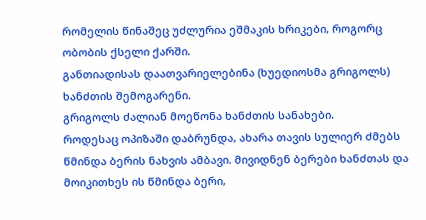რომელის წინაშეც უძლურია ეშმაკის ხრიკები, როგორც ობობის ქსელი ქარში.
განთიადისას დაათვარიელებინა (ხუედიოსმა გრიგოლს) ხანძთის შემოგარენი.
გრიგოლს ძალიან მოეწონა ხანძთის სანახები.
როდესაც ოპიზაში დაბრუნდა, ახარა თავის სულიერ ძმებს წმინდა ბერის ნახვის ამბავი. მივიდნენ ბერები ხანძთას და მოიკითხეს ის წმინდა ბერი,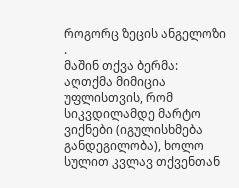როგორც ზეცის ანგელოზი .
მაშინ თქვა ბერმა: აღთქმა მიმიცია უფლისთვის, რომ სიკვდილამდე მარტო ვიქნები (იგულისხმება განდეგილობა), ხოლო სულით კვლავ თქვენთან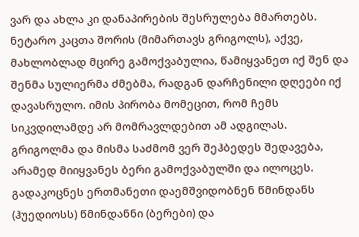ვარ და ახლა კი დანაპირების შესრულება მმართებს.
ნეტარო კაცთა შორის (მიმართავს გრიგოლს), აქვე, მახლობლად მცირე გამოქვაბულია, წამიყვანეთ იქ შენ და შენმა სულიერმა ძმებმა, რადგან დარჩენილი დღეები იქ დავასრულო. იმის პირობა მომეცით, რომ ჩემს სიკვდილამდე არ მომრავლდებით ამ ადგილას.
გრიგოლმა და მისმა საძმომ ვერ შეჰბედეს შედავება, არამედ მიიყვანეს ბერი გამოქვაბულში და ილოცეს.
გადაკოცნეს ერთმანეთი დაემშვიდობნენ წმინდანს (ჰუედიოსს) წმინდანნი (ბერები) და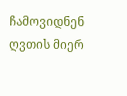ჩამოვიდნენ ღვთის მიერ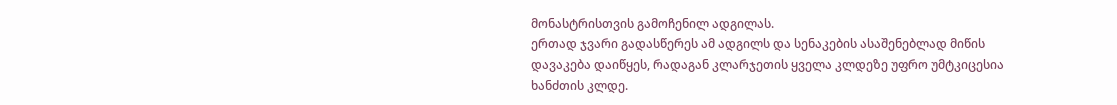მონასტრისთვის გამოჩენილ ადგილას.
ერთად ჯვარი გადასწერეს ამ ადგილს და სენაკების ასაშენებლად მიწის დავაკება დაიწყეს, რადაგან კლარჯეთის ყველა კლდეზე უფრო უმტკიცესია ხანძთის კლდე.